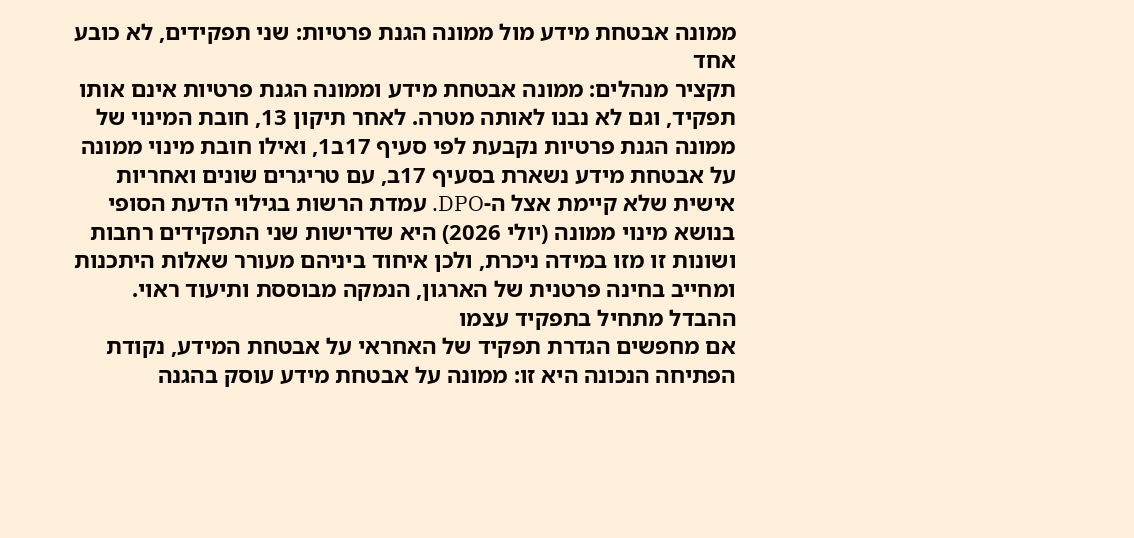ממונה אבטחת מידע מול ממונה הגנת פרטיות: שני תפקידים, לא כובע אחד
תקציר מנהלים: ממונה אבטחת מידע וממונה הגנת פרטיות אינם אותו תפקיד, וגם לא נבנו לאותה מטרה. לאחר תיקון 13, חובת המינוי של ממונה הגנת פרטיות נקבעת לפי סעיף 17ב1, ואילו חובת מינוי ממונה על אבטחת מידע נשארת בסעיף 17ב, עם טריגרים שונים ואחריות אישית שלא קיימת אצל ה-DPO. עמדת הרשות בגילוי הדעת הסופי בנושא מינוי ממונה (יולי 2026) היא שדרישות שני התפקידים רחבות ושונות זו מזו במידה ניכרת, ולכן איחוד ביניהם מעורר שאלות היתכנות ומחייב בחינה פרטנית של הארגון, הנמקה מבוססת ותיעוד ראוי.
ההבדל מתחיל בתפקיד עצמו
אם מחפשים הגדרת תפקיד של האחראי על אבטחת המידע, נקודת הפתיחה הנכונה היא זו: ממונה על אבטחת מידע עוסק בהגנה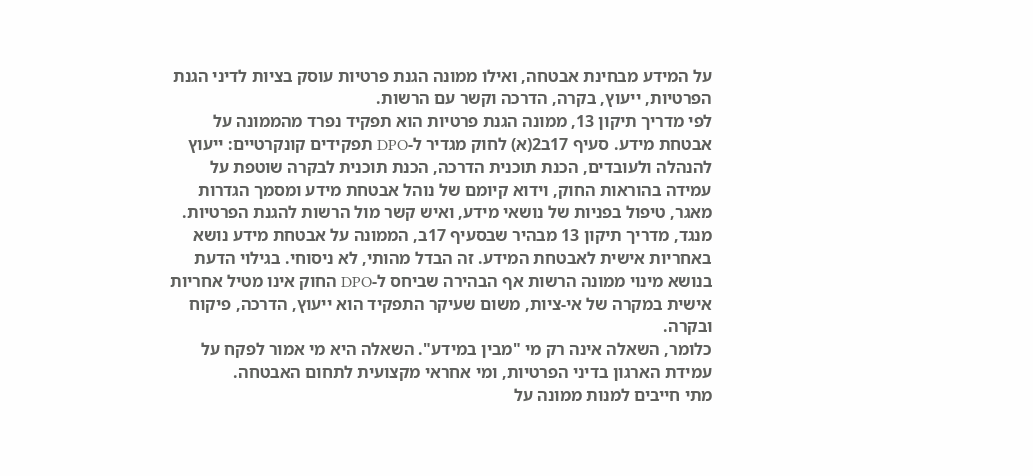על המידע מבחינת אבטחה, ואילו ממונה הגנת פרטיות עוסק בציות לדיני הגנת הפרטיות, ייעוץ, בקרה, הדרכה וקשר עם הרשות.
לפי מדריך תיקון 13, ממונה הגנת פרטיות הוא תפקיד נפרד מהממונה על אבטחת מידע. סעיף 17ב2(א) לחוק מגדיר ל-DPO תפקידים קונקרטיים: ייעוץ להנהלה ולעובדים, הכנת תוכנית הדרכה, הכנת תוכנית לבקרה שוטפת על עמידה בהוראות החוק, וידוא קיומם של נוהל אבטחת מידע ומסמך הגדרות מאגר, טיפול בפניות של נושאי מידע, ואיש קשר מול הרשות להגנת הפרטיות.
מנגד, מדריך תיקון 13 מבהיר שבסעיף 17ב, הממונה על אבטחת מידע נושא באחריות אישית לאבטחת המידע. זה הבדל מהותי, לא ניסוחי. בגילוי הדעת בנושא מינוי ממונה הרשות אף הבהירה שביחס ל-DPO החוק אינו מטיל אחריות אישית במקרה של אי-ציות, משום שעיקר התפקיד הוא ייעוץ, הדרכה, פיקוח ובקרה.
כלומר, השאלה אינה רק מי "מבין במידע". השאלה היא מי אמור לפקח על עמידת הארגון בדיני הפרטיות, ומי אחראי מקצועית לתחום האבטחה.
מתי חייבים למנות ממונה על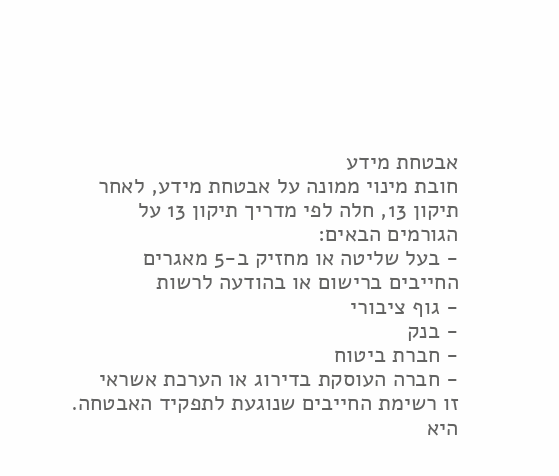אבטחת מידע
חובת מינוי ממונה על אבטחת מידע, לאחר תיקון 13, חלה לפי מדריך תיקון 13 על הגורמים הבאים:
- בעל שליטה או מחזיק ב-5 מאגרים החייבים ברישום או בהודעה לרשות
- גוף ציבורי
- בנק
- חברת ביטוח
- חברה העוסקת בדירוג או הערכת אשראי
זו רשימת החייבים שנוגעת לתפקיד האבטחה. היא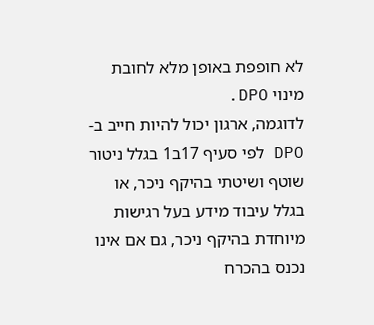לא חופפת באופן מלא לחובת מינוי DPO.
לדוגמה, ארגון יכול להיות חייב ב-DPO לפי סעיף 17ב1 בגלל ניטור שוטף ושיטתי בהיקף ניכר, או בגלל עיבוד מידע בעל רגישות מיוחדת בהיקף ניכר, גם אם אינו נכנס בהכרח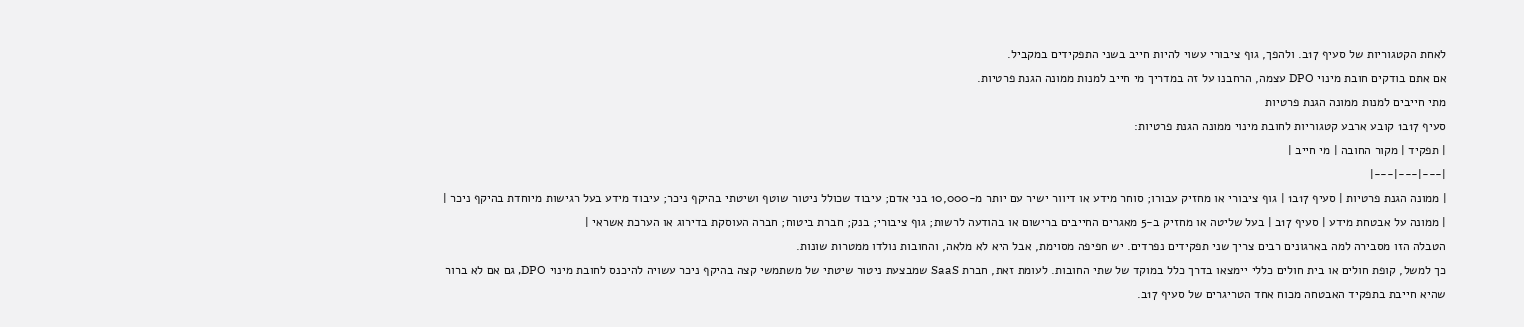לאחת הקטגוריות של סעיף 17ב. ולהפך, גוף ציבורי עשוי להיות חייב בשני התפקידים במקביל.
אם אתם בודקים חובת מינוי DPO עצמה, הרחבנו על זה במדריך מי חייב למנות ממונה הגנת פרטיות.
מתי חייבים למנות ממונה הגנת פרטיות
סעיף 17ב1 קובע ארבע קטגוריות לחובת מינוי ממונה הגנת פרטיות:
| תפקיד | מקור החובה | מי חייב |
|---|---|---|
| ממונה הגנת פרטיות | סעיף 17ב1 | גוף ציבורי או מחזיק עבורו; סוחר מידע או דיוור ישיר עם יותר מ-10,000 בני אדם; עיבוד שכולל ניטור שוטף ושיטתי בהיקף ניכר; עיבוד מידע בעל רגישות מיוחדת בהיקף ניכר |
| ממונה על אבטחת מידע | סעיף 17ב | בעל שליטה או מחזיק ב-5 מאגרים החייבים ברישום או בהודעה לרשות; גוף ציבורי; בנק; חברת ביטוח; חברה העוסקת בדירוג או הערכת אשראי |
הטבלה הזו מסבירה למה בארגונים רבים צריך שני תפקידים נפרדים. יש חפיפה מסוימת, אבל היא לא מלאה, והחובות נולדו ממטרות שונות.
כך למשל, קופת חולים או בית חולים כללי יימצאו בדרך כלל במוקד של שתי החובות. לעומת זאת, חברת SaaS שמבצעת ניטור שיטתי של משתמשי קצה בהיקף ניכר עשויה להיכנס לחובת מינוי DPO, גם אם לא ברור שהיא חייבת בתפקיד האבטחה מכוח אחד הטריגרים של סעיף 17ב.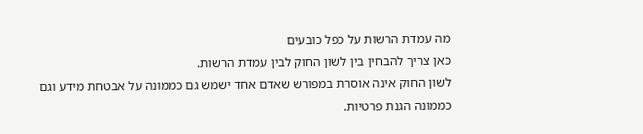מה עמדת הרשות על כפל כובעים
כאן צריך להבחין בין לשון החוק לבין עמדת הרשות.
לשון החוק אינה אוסרת במפורש שאדם אחד ישמש גם כממונה על אבטחת מידע וגם כממונה הגנת פרטיות.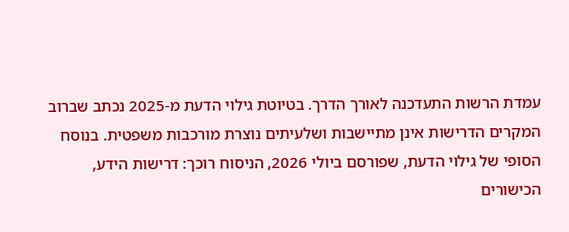עמדת הרשות התעדכנה לאורך הדרך. בטיוטת גילוי הדעת מ-2025 נכתב שברוב המקרים הדרישות אינן מתיישבות ושלעיתים נוצרת מורכבות משפטית. בנוסח הסופי של גילוי הדעת, שפורסם ביולי 2026, הניסוח רוכך: דרישות הידע, הכישורים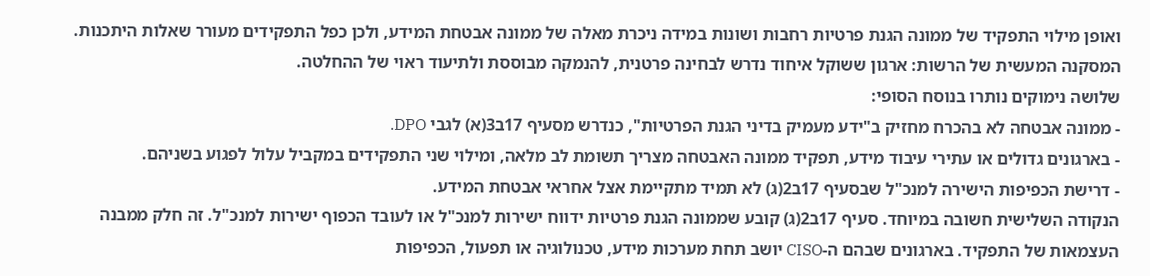ואופן מילוי התפקיד של ממונה הגנת פרטיות רחבות ושונות במידה ניכרת מאלה של ממונה אבטחת המידע, ולכן כפל התפקידים מעורר שאלות היתכנות. המסקנה המעשית של הרשות: ארגון ששוקל איחוד נדרש לבחינה פרטנית, להנמקה מבוססת ולתיעוד ראוי של ההחלטה.
שלושה נימוקים נותרו בנוסח הסופי:
- ממונה אבטחה לא בהכרח מחזיק ב"ידע מעמיק בדיני הגנת הפרטיות", כנדרש מסעיף 17ב3(א) לגבי DPO.
- בארגונים גדולים או עתירי עיבוד מידע, תפקיד ממונה האבטחה מצריך תשומת לב מלאה, ומילוי שני התפקידים במקביל עלול לפגוע בשניהם.
- דרישת הכפיפות הישירה למנכ"ל שבסעיף 17ב2(ג) לא תמיד מתקיימת אצל אחראי אבטחת המידע.
הנקודה השלישית חשובה במיוחד. סעיף 17ב2(ג) קובע שממונה הגנת פרטיות ידווח ישירות למנכ"ל או לעובד הכפוף ישירות למנכ"ל. זה חלק ממבנה העצמאות של התפקיד. בארגונים שבהם ה-CISO יושב תחת מערכות מידע, טכנולוגיה או תפעול, הכפיפות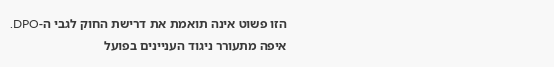הזו פשוט אינה תואמת את דרישת החוק לגבי ה-DPO.
איפה מתעורר ניגוד העניינים בפועל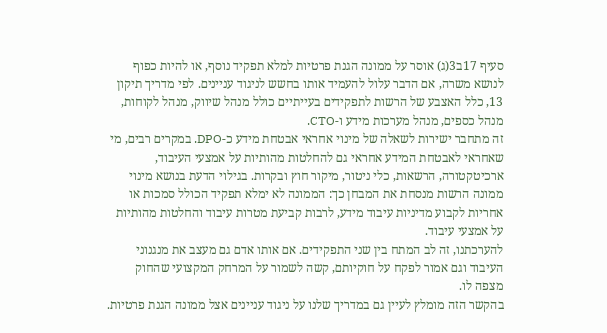סעיף 17ב3(ג) אוסר על ממונה הגנת פרטיות למלא תפקיד נוסף, או להיות כפוף לנושא משרה, אם הדבר עלול להעמיד אותו בחשש לניגוד עניינים. לפי מדריך תיקון 13, כלל האצבע של הרשות לתפקידים בעייתיים כולל מנהל שיווק, מנהל לקוחות, מנהל כספים, מנהל מערכות מידע ו-CTO.
זה מתחבר ישירות לשאלה של מינוי אחראי אבטחת מידע כ-DPO. במקרים רבים, מי שאחראי לאבטחת המידע אחראי גם להחלטות מהותיות על אמצעי העיבוד, ארכיטקטורה, הרשאות, כלי ניטור, מיקור חוץ ובקרות. בגילוי הדעת בנושא מינוי ממונה הרשות מנסחת את המבחן כך: הממונה לא ימלא תפקיד הכולל סמכות או אחריות לקבוע מדיניות עיבוד מידע, לרבות קביעת מטרות עיבוד והחלטות מהותיות על אמצעי עיבוד.
להערכתנו, זה לב המתח בין שני התפקידים. אם אותו אדם גם מעצב את מנגנוני העיבוד וגם אמור לפקח על חוקיותם, קשה לשמור על המרחק המקצועי שהחוק מצפה לו.
בהקשר הזה מומלץ לעיין גם במדריך שלנו על ניגוד עניינים אצל ממונה הגנת פרטיות.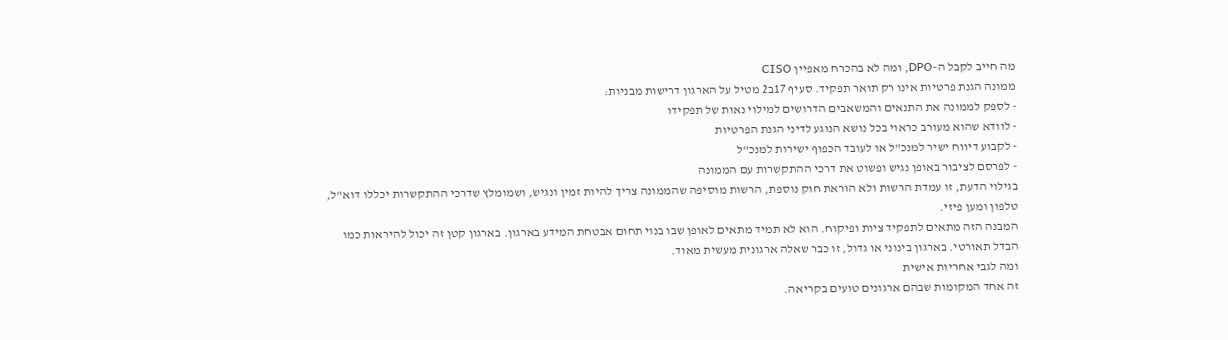מה חייב לקבל ה-DPO, ומה לא בהכרח מאפיין CISO
ממונה הגנת פרטיות אינו רק תואר תפקיד. סעיף 17ב2 מטיל על הארגון דרישות מבניות:
- לספק לממונה את התנאים והמשאבים הדרושים למילוי נאות של תפקידו
- לוודא שהוא מעורב כראוי בכל נושא הנוגע לדיני הגנת הפרטיות
- לקבוע דיווח ישיר למנכ"ל או לעובד הכפוף ישירות למנכ"ל
- לפרסם לציבור באופן נגיש ופשוט את דרכי ההתקשרות עם הממונה
בגילוי הדעת, זו עמדת הרשות ולא הוראת חוק נוספת, הרשות מוסיפה שהממונה צריך להיות זמין ונגיש, ושמומלץ שדרכי ההתקשרות יכללו דוא"ל, טלפון ומען פיזי.
המבנה הזה מתאים לתפקיד ציות ופיקוח. הוא לא תמיד מתאים לאופן שבו בנוי תחום אבטחת המידע בארגון. בארגון קטן זה יכול להיראות כמו הבדל תאורטי. בארגון בינוני או גדול, זו כבר שאלה ארגונית מעשית מאוד.
ומה לגבי אחריות אישית
זה אחד המקומות שבהם ארגונים טועים בקריאה.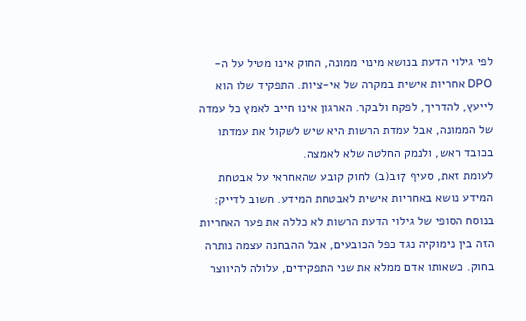לפי גילוי הדעת בנושא מינוי ממונה, החוק אינו מטיל על ה-DPO אחריות אישית במקרה של אי-ציות. התפקיד שלו הוא לייעץ, להדריך, לפקח ולבקר. הארגון אינו חייב לאמץ כל עמדה של הממונה, אבל עמדת הרשות היא שיש לשקול את עמדתו בכובד ראש, ולנמק החלטה שלא לאמצה.
לעומת זאת, סעיף 17ב(ב) לחוק קובע שהאחראי על אבטחת המידע נושא באחריות אישית לאבטחת המידע. חשוב לדייק: בנוסח הסופי של גילוי הדעת הרשות לא כללה את פער האחריות הזה בין נימוקיה נגד כפל הכובעים, אבל ההבחנה עצמה נותרה בחוק. כשאותו אדם ממלא את שני התפקידים, עלולה להיווצר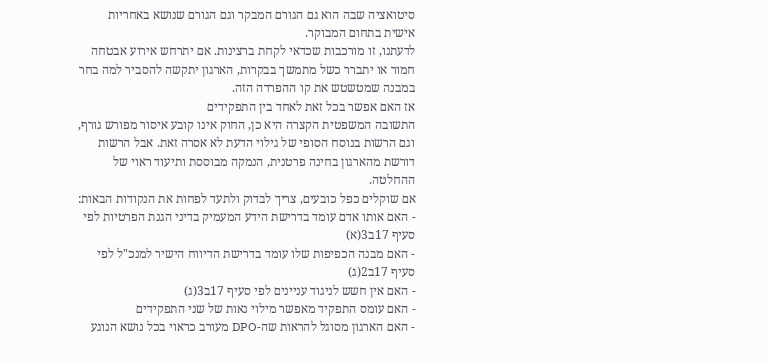סיטואציה שבה הוא גם הגורם המבקר וגם הגורם שנושא באחריות אישית בתחום המבוקר.
לדעתנו, זו מורכבות שכדאי לקחת ברצינות. אם יתרחש אירוע אבטחה חמור או יתברר כשל מתמשך בבקרות, הארגון יתקשה להסביר למה בחר במבנה שמטשטש את קו ההפרדה הזה.
אז האם אפשר בכל זאת לאחד בין התפקידים
התשובה המשפטית הקצרה היא כן, החוק אינו קובע איסור מפורש גורף, וגם הרשות בנוסח הסופי של גילוי הדעת לא אסרה זאת. אבל הרשות דורשת מהארגון בחינה פרטנית, הנמקה מבוססת ותיעוד ראוי של ההחלטה.
אם שוקלים כפל כובעים, צריך לבדוק ולתעד לפחות את הנקודות הבאות:
- האם אותו אדם עומד בדרישת הידע המעמיק בדיני הגנת הפרטיות לפי סעיף 17ב3(א)
- האם מבנה הכפיפות שלו עומד בדרישת הדיווח הישיר למנכ"ל לפי סעיף 17ב2(ג)
- האם אין חשש לניגוד עניינים לפי סעיף 17ב3(ג)
- האם עומס התפקיד מאפשר מילוי נאות של שני התפקידים
- האם הארגון מסוגל להראות שה-DPO מעורב כראוי בכל נושא הנוגע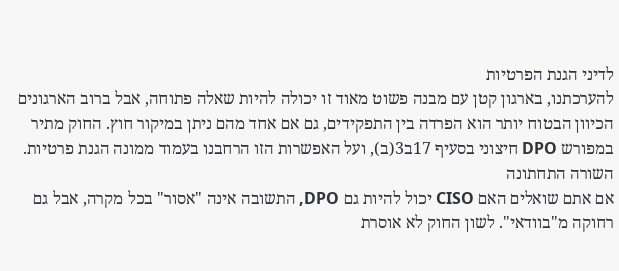לדיני הגנת הפרטיות
להערכתנו, בארגון קטן עם מבנה פשוט מאוד זו יכולה להיות שאלה פתוחה, אבל ברוב הארגונים הכיוון הבטוח יותר הוא הפרדה בין התפקידים, גם אם אחד מהם ניתן במיקור חוץ. החוק מתיר במפורש DPO חיצוני בסעיף 17ב3(ב), ועל האפשרות הזו הרחבנו בעמוד ממונה הגנת פרטיות.
השורה התחתונה
אם אתם שואלים האם CISO יכול להיות גם DPO, התשובה אינה "אסור" בכל מקרה, אבל גם רחוקה מ"בוודאי". לשון החוק לא אוסרת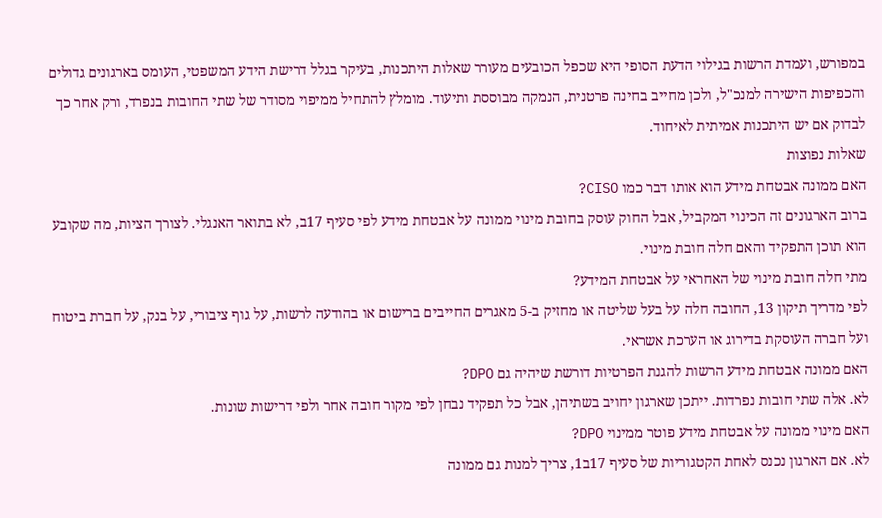במפורש, ועמדת הרשות בגילוי הדעת הסופי היא שכפל הכובעים מעורר שאלות היתכנות, בעיקר בגלל דרישת הידע המשפטי, העומס בארגונים גדולים והכפיפות הישירה למנכ"ל, ולכן מחייב בחינה פרטנית, הנמקה מבוססת ותיעוד. מומלץ להתחיל ממיפוי מסודר של שתי החובות בנפרד, ורק אחר כך לבדוק אם יש היתכנות אמיתית לאיחוד.
שאלות נפוצות
האם ממונה אבטחת מידע הוא אותו דבר כמו CISO?
ברוב הארגונים זה הכינוי המקביל, אבל החוק עוסק בחובת מינוי ממונה על אבטחת מידע לפי סעיף 17ב, לא בתואר האנגלי. לצורך הציות, מה שקובע הוא תוכן התפקיד והאם חלה חובת מינוי.
מתי חלה חובת מינוי של האחראי על אבטחת המידע?
לפי מדריך תיקון 13, החובה חלה על בעל שליטה או מחזיק ב-5 מאגרים החייבים ברישום או בהודעה לרשות, על גוף ציבורי, על בנק, על חברת ביטוח ועל חברה העוסקת בדירוג או הערכת אשראי.
האם ממונה אבטחת מידע הרשות להגנת הפרטיות דורשת שיהיה גם DPO?
לא. אלה שתי חובות נפרדות. ייתכן שארגון יחויב בשתיהן, אבל כל תפקיד נבחן לפי מקור חובה אחר ולפי דרישות שונות.
האם מינוי ממונה על אבטחת מידע פוטר ממינוי DPO?
לא. אם הארגון נכנס לאחת הקטגוריות של סעיף 17ב1, צריך למנות גם ממונה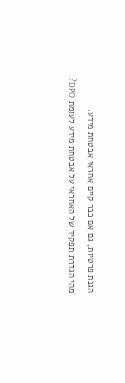הגנת פרטיות, גם אם כבר קיים אחראי אבטחת מידע.
מהי הגדרת תפקיד של האחראי על אבטחת מידע לעומת DPO?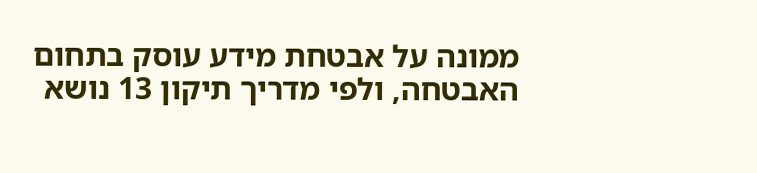ממונה על אבטחת מידע עוסק בתחום האבטחה, ולפי מדריך תיקון 13 נושא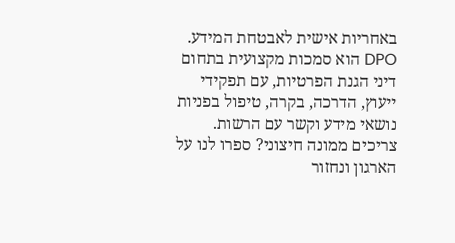באחריות אישית לאבטחת המידע. DPO הוא סמכות מקצועית בתחום דיני הגנת הפרטיות, עם תפקידי ייעוץ, הדרכה, בקרה, טיפול בפניות נושאי מידע וקשר עם הרשות.
צריכים ממונה חיצוני? ספרו לנו על הארגון ונחזור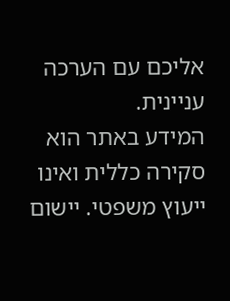אליכם עם הערכה עניינית.
המידע באתר הוא סקירה כללית ואינו ייעוץ משפטי. יישום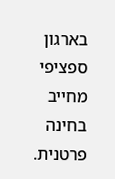בארגון ספציפי מחייב בחינה פרטנית.